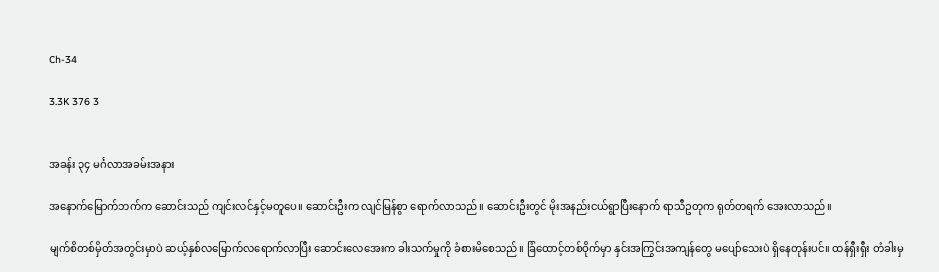Ch-34

3.3K 376 3


အခန်း ၃၄ မင်္ဂလာအခမ်းအနား

အနောက်မြောက်ဘက်က ဆောင်းသည် ကျင်းလင်နှင့်မတူပေ။ ဆောင်းဦးက လျင်မြန်စွာ ရောက်လာသည်။ ဆောင်းဦးတွင် မိုးအနည်းငယ်ရွာပြီးနောက် ရာသီဥတုက ရုတ်တရက် အေးလာသည်။

မျက်စိတစ်မှိတ်အတွင်းမှာပဲ ဆယ့်နှစ်လမြောက်လရောက်လာပြီး ဆောင်းလေအေးက ခါးသက်မှုကို ခံစားမိစေသည်။ ခြံထောင့်တစ်ဝိုက်မှာ နှင်းအကြွင်းအကျန်တွေ မပျော်သေးပဲ ရှိနေတုန်းပင်။ ထန်ရှီးရှီး တံခါးမှ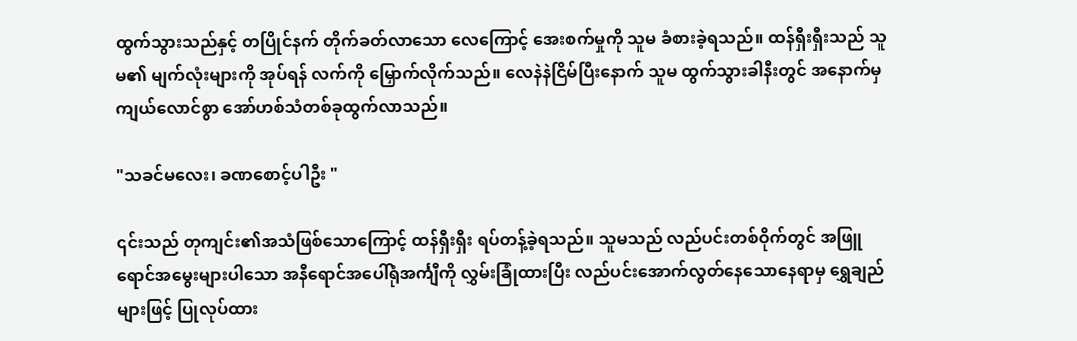ထွက်သွားသည်နှင့် တပြိုင်နက် တိုက်ခတ်လာသော လေကြောင့် အေးစက်မှုကို သူမ ခံစားခဲ့ရသည်။ ထန်ရှီးရှီးသည် သူမ၏ မျက်လုံးများကို အုပ်ရန် လက်ကို မြှောက်လိုက်သည်။ လေနဲနဲငြိမ်ပြီးနောက် သူမ ထွက်သွားခါနီးတွင် အနောက်မှ ကျယ်လောင်စွာ အော်ဟစ်သံတစ်ခုထွက်လာသည်။

"သခင်မလေး၊ ခဏစောင့်ပါဦး "

၎င်းသည် တုကျင်း၏အသံဖြစ်သောကြောင့် ထန်ရှီးရှီး ရပ်တန့်ခဲ့ရသည်။ သူမသည် လည်ပင်းတစ်ဝိုက်တွင် အဖြူရောင်အမွေးများပါသော အနီရောင်အပေါ်ရုံအင်္ကျီကို လွှမ်းခြုံထားပြီး လည်ပင်းအောက်လွတ်နေသောနေရာမှ ရွှေချည်များဖြင့် ပြုလုပ်ထား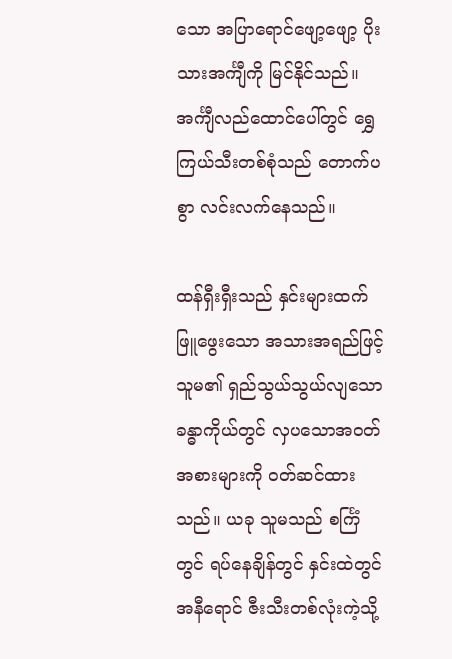သော အပြာရောင်ဖျော့ဖျော့ ပိုးသားအင်္ကျီကို မြင်နိုင်သည်။ အင်္ကျီလည်ထောင်ပေါ်တွင် ရွှေကြယ်သီးတစ်စုံသည် တောက်ပစွာ လင်းလက်နေသည်။

ထန်ရှီးရှီးသည် နှင်းများထက်ဖြူဖွေးသော အသားအရည်ဖြင့် သူမ၏ ရှည်သွယ်သွယ်လျသောခန္ဓာကိုယ်တွင် လှပသောအဝတ်အစားများကို ၀တ်ဆင်ထားသည်။ ယခု သူမသည် စင်္ကြံတွင် ရပ်နေချိန်တွင် နှင်းထဲတွင် အနီရောင် ဇီးသီးတစ်လုံးကဲ့သို့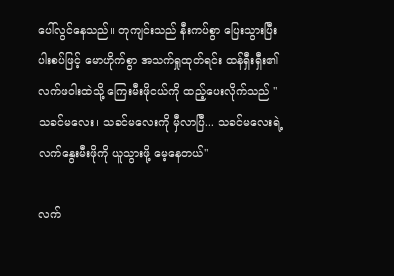ပေါ်လွင်နေသည်။ တုကျင်းသည် နီးကပ်စွာ ပြေးသွားပြီး ပါးစပ်ဖြင့် မောဟိုက်စွာ အသက်ရှုထုတ်ရင်း ထန်ရှီးရှီး၏ လက်ဖဝါးထဲသို့ ကြေးမီးဖိုငယ်ကို ထည့်ပေးလိုက်သည် "သခင်မလေး၊ သခင်မလေးကို မှီလာပြီ... သခင်မလေးရဲ့ လက်နွေးမီးဖိုကို ယူသွားဖို့ မေ့နေတယ်"

လက်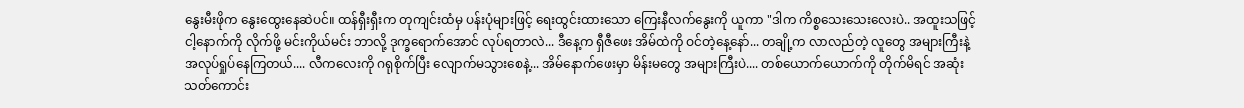နွေးမီးဖိုက နွေးထွေးနေဆဲပင်။ ထန်ရှီးရှီးက တုကျင်းထံမှ ပန်းပုံများဖြင့် ရေးထွင်းထားသော ကြေးနီလက်နွေးကို ယူကာ "ဒါက ကိစ္စသေးသေးလေးပဲ.. အထူးသဖြင့် ငါ့နောက်ကို လိုက်ဖို့ မင်းကိုယ်မင်း ဘာလို့ ဒုက္ခရောက်အောင် လုပ်ရတာလဲ... ဒီနေ့က ရှီဇီဖေး အိမ်ထဲကို ဝင်တဲ့နေ့နော်... တချို့က လာလည်တဲ့ လူတွေ အများကြီးနဲ့ အလုပ်ရှုပ်နေကြတယ်.... လီကလေးကို ဂရုစိုက်ပြီး လျောက်မသွားစေနဲ့... အိမ်နောက်ဖေးမှာ မိန်းမတွေ အများကြီးပဲ.... တစ်ယောက်ယောက်ကို တိုက်မိရင် အဆုံးသတ်ကောင်း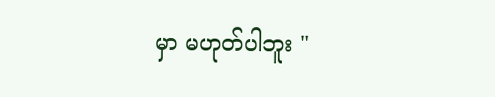မှာ မဟုတ်ပါဘူး "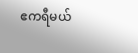ဧကရီမယ်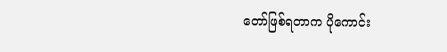တော်ဖြစ်ရတာက ပိုကောင်း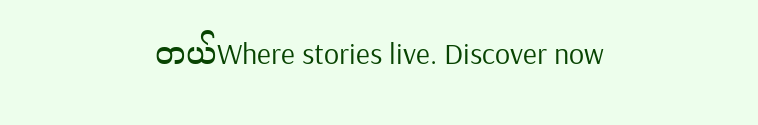တယ်Where stories live. Discover now